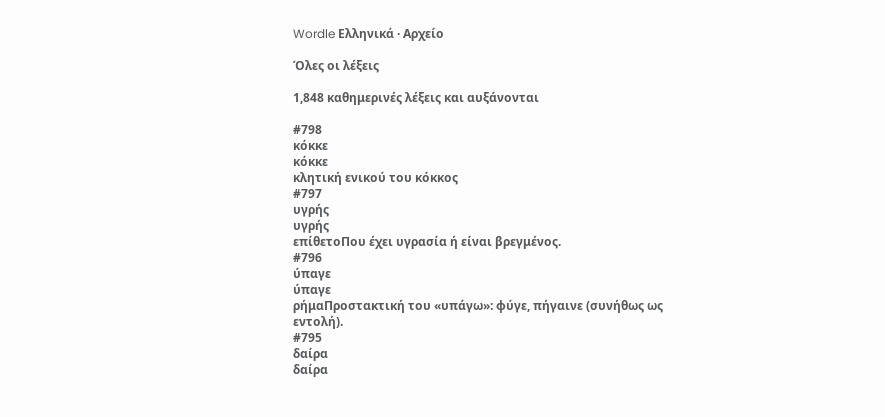Wordle Ελληνικά · Αρχείο

Όλες οι λέξεις

1,848 καθημερινές λέξεις και αυξάνονται

#798
κόκκε
κόκκε
κλητική ενικού του κόκκος
#797
υγρής
υγρής
επίθετοΠου έχει υγρασία ή είναι βρεγμένος.
#796
ύπαγε
ύπαγε
ρήμαΠροστακτική του «υπάγω»: φύγε, πήγαινε (συνήθως ως εντολή).
#795
δαίρα
δαίρα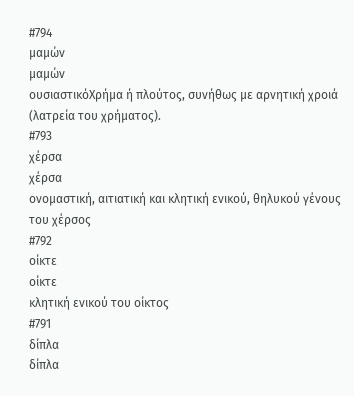#794
μαμών
μαμών
ουσιαστικόΧρήμα ή πλούτος, συνήθως με αρνητική χροιά (λατρεία του χρήματος).
#793
χέρσα
χέρσα
ονομαστική, αιτιατική και κλητική ενικού, θηλυκού γένους του χέρσος
#792
οίκτε
οίκτε
κλητική ενικού του οίκτος
#791
δίπλα
δίπλα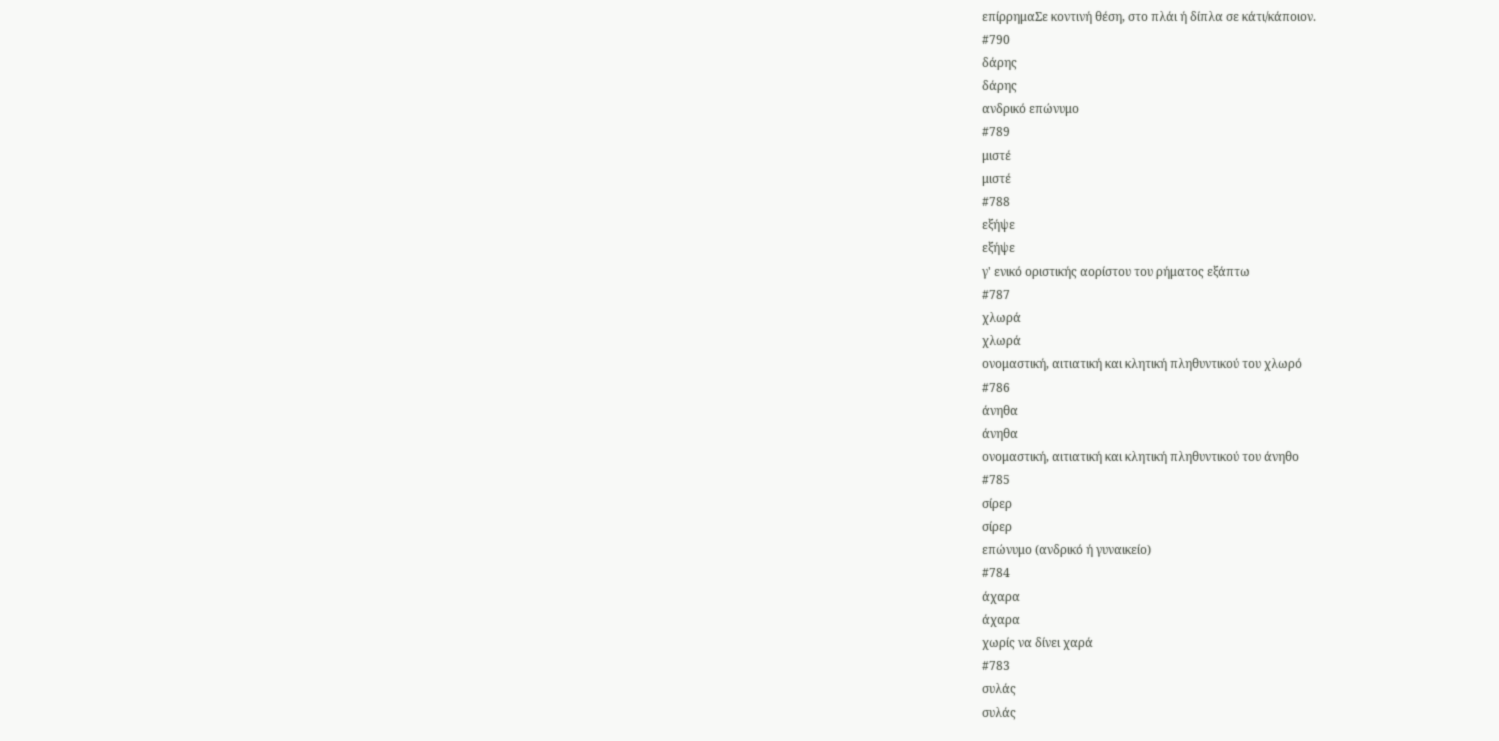επίρρημαΣε κοντινή θέση, στο πλάι ή δίπλα σε κάτι/κάποιον.
#790
δάρης
δάρης
ανδρικό επώνυμο
#789
μιστέ
μιστέ
#788
εξήψε
εξήψε
γ' ενικό οριστικής αορίστου του ρήματος εξάπτω
#787
χλωρά
χλωρά
ονομαστική, αιτιατική και κλητική πληθυντικού του χλωρό
#786
άνηθα
άνηθα
ονομαστική, αιτιατική και κλητική πληθυντικού του άνηθο
#785
σίρερ
σίρερ
επώνυμο (ανδρικό ή γυναικείο)
#784
άχαρα
άχαρα
χωρίς να δίνει χαρά
#783
συλάς
συλάς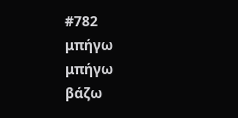#782
μπήγω
μπήγω
βάζω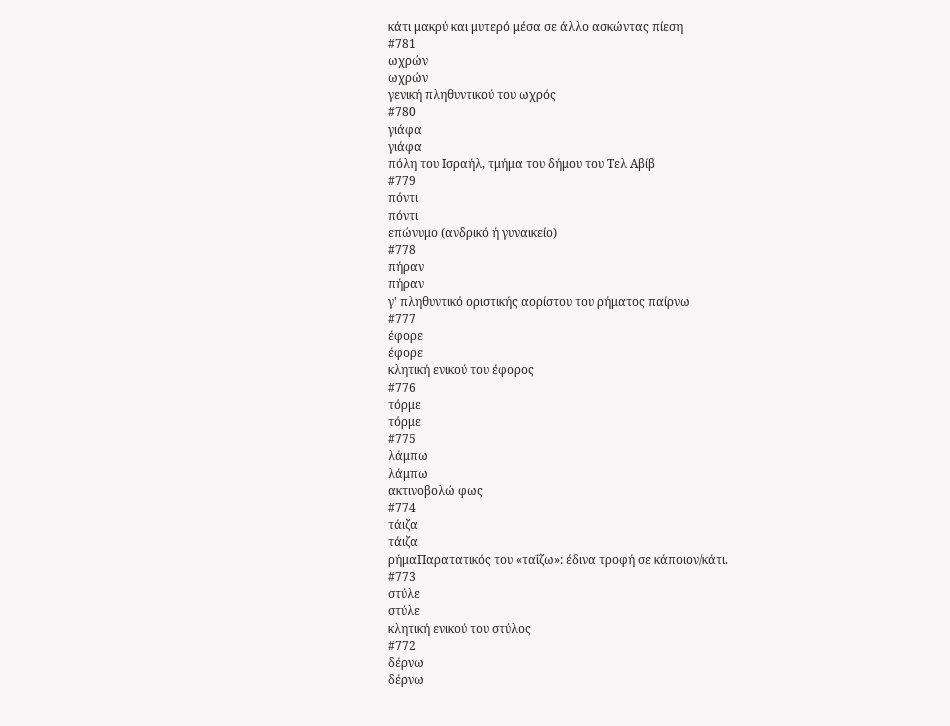κάτι μακρύ και μυτερό μέσα σε άλλο ασκώντας πίεση
#781
ωχρών
ωχρών
γενική πληθυντικού του ωχρός
#780
γιάφα
γιάφα
πόλη του Ισραήλ, τμήμα του δήμου του Τελ Αβίβ
#779
πόντι
πόντι
επώνυμο (ανδρικό ή γυναικείο)
#778
πήραν
πήραν
γ' πληθυντικό οριστικής αορίστου του ρήματος παίρνω
#777
έφορε
έφορε
κλητική ενικού του έφορος
#776
τόρμε
τόρμε
#775
λάμπω
λάμπω
ακτινοβολώ φως
#774
τάιζα
τάιζα
ρήμαΠαρατατικός του «ταΐζω»: έδινα τροφή σε κάποιον/κάτι.
#773
στύλε
στύλε
κλητική ενικού του στύλος
#772
δέρνω
δέρνω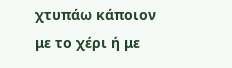χτυπάω κάποιον με το χέρι ή με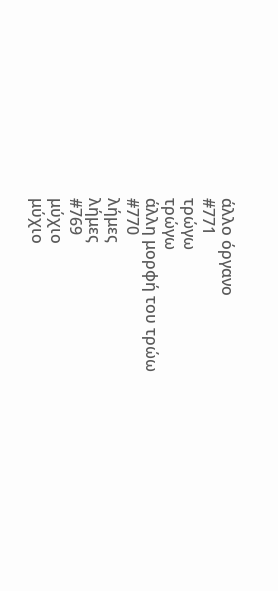άλλο όργανο
#771
τρώγω
τρώγω
άλλη μορφή του τρώω
#770
λήμες
λήμες
#769
μύχιο
μύχιο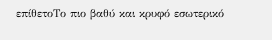επίθετοΤο πιο βαθύ και κρυφό εσωτερικό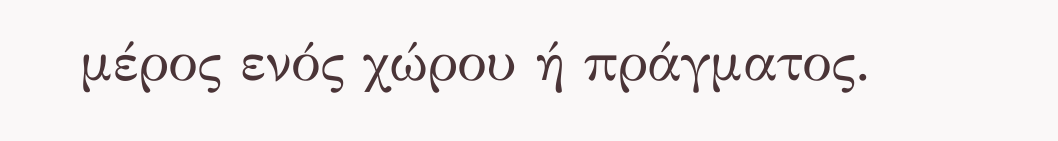μέρος ενός χώρου ή πράγματος.